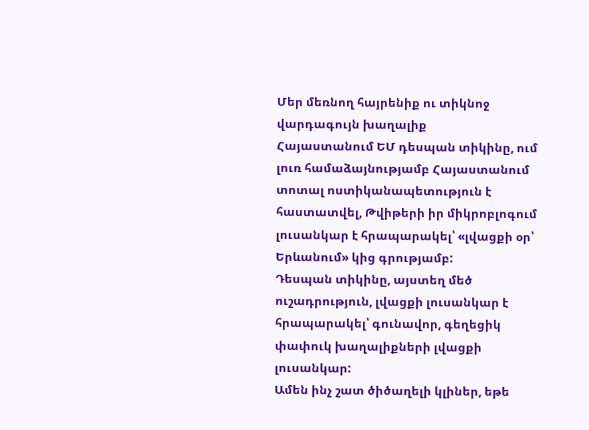Մեր մեռնող հայրենիք ու տիկնոջ վարդագույն խաղալիք
Հայաստանում ԵՄ դեսպան տիկինը, ում լուռ համաձայնությամբ Հայաստանում տոտալ ոստիկանապետություն է հաստատվել, Թվիթերի իր միկրոբլոգում լուսանկար է հրապարակել՝ «լվացքի օր՝ Երևանում» կից գրությամբ:
Դեսպան տիկինը, այստեղ մեծ ուշադրություն, լվացքի լուսանկար է հրապարակել՝ գունավոր, գեղեցիկ փափուկ խաղալիքների լվացքի լուսանկար:
Ամեն ինչ շատ ծիծաղելի կլիներ, եթե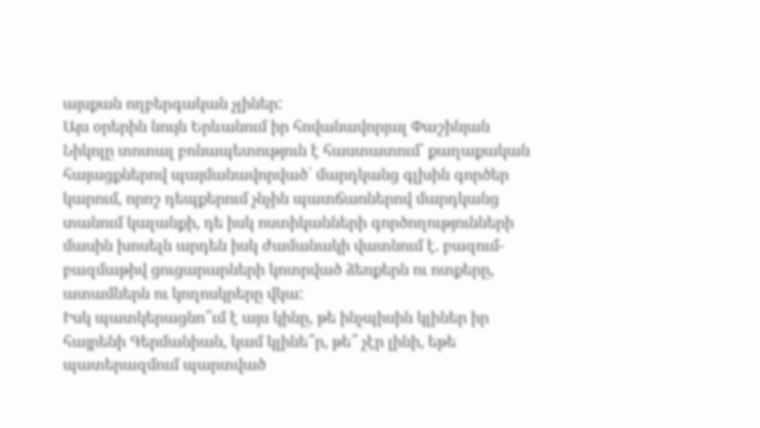այսքան ողբերգական չլիներ:
Այս օրերին նույն Երևանում իր հովանավորյալ Փաշինյան Նիկոլը տոտալ բռնապետություն է հաստատում՝ քաղաքական հայացքներով պայմանավորված՝ մարդկանց գլխին գործեր կարում, որոշ դեպքերում չնչին պատճառներով մարդկանց տանում կալանքի, դե իսկ ոստիկանների գործողությունների մասին խոսելն արդեն իսկ ժամանակի վատնում է. բազում-բազմաթիվ ցուցարարների կոտրված ձեռքերն ու ոտքերը, ատամներն ու կողոսկրերը վկա:
Իսկ պատկերացնո՞ւմ է այս կինը, թե ինչպիսին կլիներ իր հայրենի Գերմանիան, կամ կլինե՞ր, թե՞ չէր լինի, եթե պատերազմում պարտված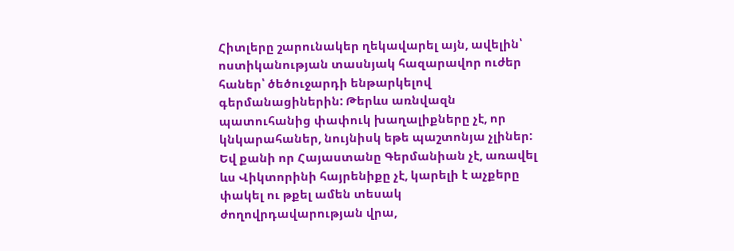Հիտլերը շարունակեր ղեկավարել այն, ավելին՝ ոստիկանության տասնյակ հազարավոր ուժեր հաներ՝ ծեծուջարդի ենթարկելով գերմանացիներին: Թերևս առնվազն պատուհանից փափուկ խաղալիքները չէ, որ կնկարահաներ, նույնիսկ եթե պաշտոնյա չլիներ:
Եվ քանի որ Հայաստանը Գերմանիան չէ, առավել ևս Վիկտորինի հայրենիքը չէ, կարելի է աչքերը փակել ու թքել ամեն տեսակ ժողովրդավարության վրա,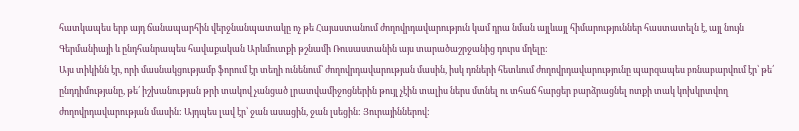հատկապես երբ այդ ճանապարհին վերջնանպատակը ոչ թե Հայաստանում ժողովրդավարություն կամ դրա նման այլևայլ հիմարություններ հաստատելն է, այլ նույն Գերմանիայի և ընդհանրապես հավաքական Արևմուտքի թշնամի Ռուսաստանին այս տարածաշրջանից դուրս մղելը:
Այս տիկինն էր, որի մասնակցությամբ ֆորում էր տեղի ունենում՝ ժողովրդավարության մասին, իսկ դռների հետևում ժողովրդավարությունը պարզապես բռնաբարվում էր՝ թե՛ ընդդիմությանը, թե՛ իշխանության թրի տակով չանցած լրատվամիջոցներին թույլ չէին տալիս ներս մտնել ու տհաճ հարցեր բարձրացնել ոտքի տակ կոխկրտվող ժողովրդավարության մասին: Այդպես լավ էր՝ ջան ասացին, ջան լսեցին: Յուրայիններով: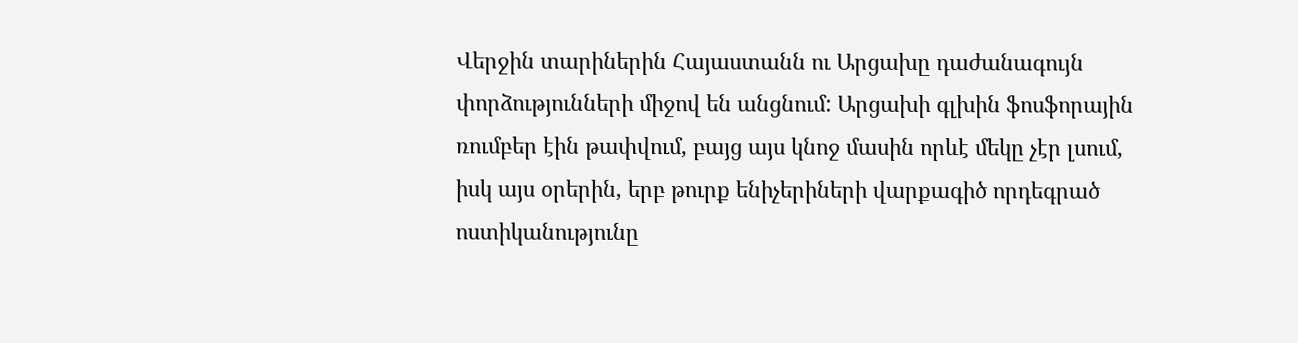Վերջին տարիներին Հայաստանն ու Արցախը դաժանագույն փորձությունների միջով են անցնում: Արցախի գլխին ֆոսֆորային ռումբեր էին թափվում, բայց այս կնոջ մասին որևէ մեկը չէր լսում, իսկ այս օրերին, երբ թուրք ենիչերիների վարքագիծ որդեգրած ոստիկանությունը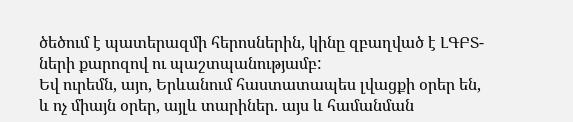ծեծում է պատերազմի հերոսներին, կինը զբաղված է ԼԳԲՏ-ների քարոզով ու պաշտպանությամբ:
Եվ ուրեմն, այո, Երևանում հաստատապես լվացքի օրեր են, և ոչ միայն օրեր, այլև տարիներ. այս և համանման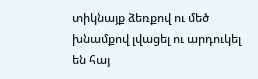տիկնայք ձեռքով ու մեծ խնամքով լվացել ու արդուկել են հայ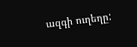ազգի ուղեղը: